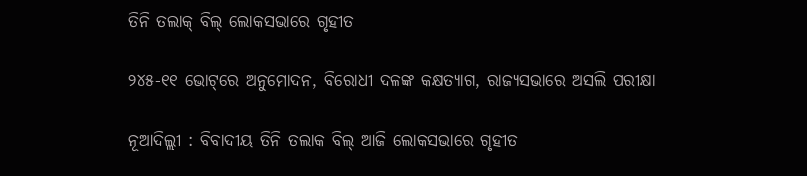ତିନି ତଲାକ୍‌ ବିଲ୍‌ ଲୋକସଭାରେ ଗୃହୀତ

୨୪୫-୧୧ ଭୋଟ୍‌ରେ ଅନୁମୋଦନ, ବିରୋଧୀ ଦଳଙ୍କ କକ୍ଷତ୍ୟାଗ, ରାଜ୍ୟସଭାରେ ଅସଲି ପରୀକ୍ଷା

ନୂଆଦିଲ୍ଲୀ : ବିବାଦୀୟ ତିନି ତଲାକ ବିଲ୍ ଆଜି ଲୋକସଭାରେ ଗୃହୀତ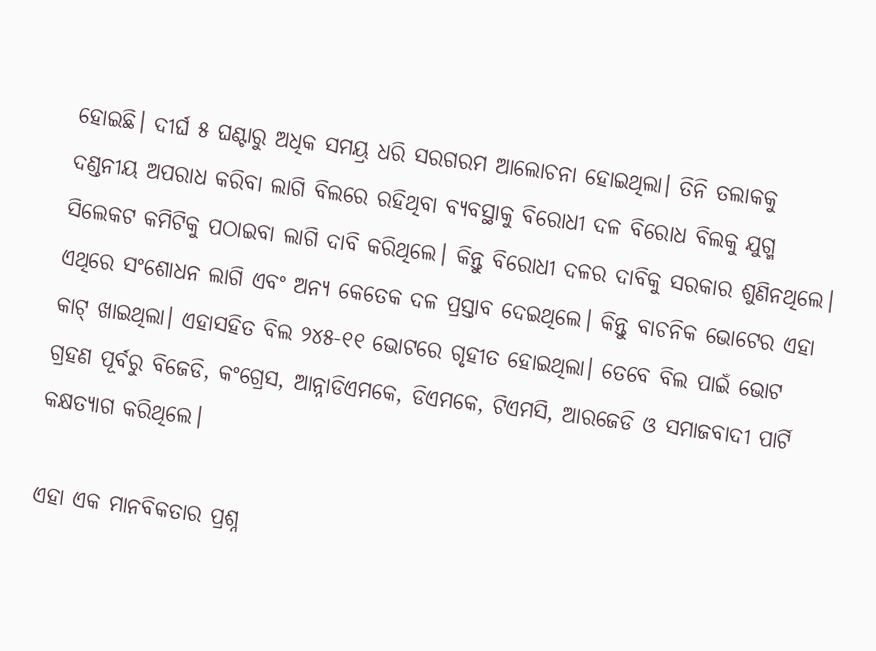ହୋଇଛି। ଦୀର୍ଘ ୫ ଘଣ୍ଟାରୁ ଅଧିକ ସମୟ୍ର ଧରି ସରଗରମ ଆଲୋଚନା ହୋଇଥିଲା। ତିନି ତଲାକକୁ ଦଣ୍ଡନୀୟ ଅପରାଧ କରିବା ଲାଗି ବିଲରେ ରହିଥିବା ବ୍ୟବସ୍ଥାକୁ ବିରୋଧୀ ଦଳ ବିରୋଧ ବିଲକୁ ଯୁଗ୍ମ ସିଲେକଟ କମିଟିକୁ ପଠାଇବା ଲାଗି ଦାବି କରିଥିଲେ। କିନ୍ତୁ ବିରୋଧୀ ଦଳର ଦାବିକୁ ସରକାର ଶୁଣିନଥିଲେ। ଏଥିରେ ସଂଶୋଧନ ଲାଗି ଏବଂ ଅନ୍ୟ କେତେକ ଦଳ ପ୍ରସ୍ତାବ ଦେଇଥିଲେ। କିନ୍ତୁ ବାଚନିକ ଭୋଟ‌େର ଏହା କାଟ୍ ଖାଇଥିଲା। ଏହାସହିତ ବିଲ ୨୪୫-୧୧ ଭୋଟରେ ଗୃହୀତ ହୋଇଥିଲା। ତେବେ ବିଲ ପାଇଁ ଭୋଟ ଗ୍ରହଣ ପୂର୍ବରୁ ବିଜେଡି, କଂଗ୍ରେସ, ଆନ୍ନାଡିଏମକେ, ଡିଏମକେ, ଟିଏମସି, ଆରଜେଡି ଓ ସମାଜବା‌ଦୀ ପାର୍ଟି କକ୍ଷତ୍ୟାଗ କରିଥିଲେ।

ଏହା ଏକ ମାନବିକତାର ପ୍ରଶ୍ନ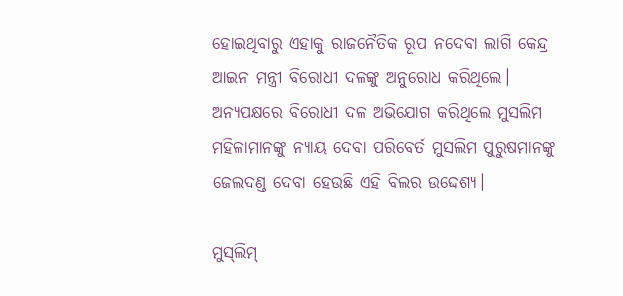ହୋଇଥିବାରୁ ଏହାକୁ ରାଜନୈତିକ ରୂପ ନଦେବା ଲାଗି କେନ୍ଦ୍ର ଆଇନ ମନ୍ତ୍ରୀ ବିରୋଧୀ ଦଳଙ୍କୁ ଅନୁରୋଧ କରିଥିଲେ। ଅନ୍ୟପକ୍ଷରେ ବିରୋଧୀ ଦଳ ଅଭିଯୋଗ କରିଥିଲେ ମୁସଲିମ ମହିଳାମାନଙ୍କୁ ନ୍ୟାୟ ଦେବା ପରିବ‌େର୍ତ ମୁସଲିମ ପୁରୁଷମାନଙ୍କୁ ଜେଲଦଣ୍ଡ ଦେବା ହେଉଛି ଏହି ବିଲର ଉଦ୍ଦେଶ୍ୟ।

ମୁସ୍‌ଲିମ୍‌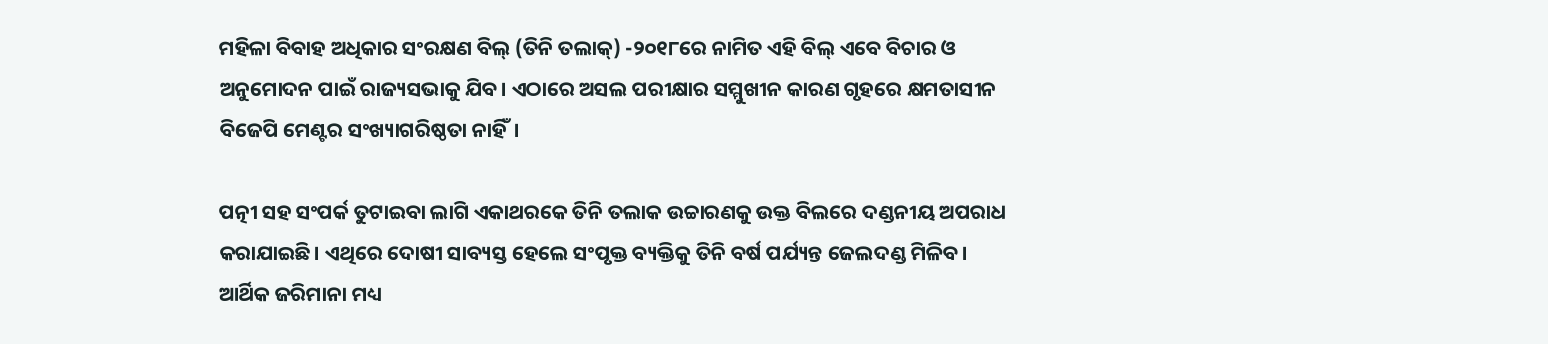ମହିଳା ବିବାହ ଅଧିକାର ସଂରକ୍ଷଣ ବିଲ୍‌ (ତିନି ତଲାକ୍‌) -୨୦୧୮ରେ ନାମିତ ଏହି ବିଲ୍ ଏବେ ବିଚାର ଓ ଅନୁମୋଦନ ପାଇଁ ରାଜ୍ୟସଭାକୁ ଯିବ। ଏଠାରେ ଅସଲ ପରୀକ୍ଷାର ସମ୍ମୁଖୀନ କାରଣ ଗୃହରେ କ୍ଷମତାସୀନ ବିଜେପି ମେଣ୍ଟର ସଂଖ୍ୟାଗରିଷ୍ଠତା ନାହିଁ।

ପତ୍ନୀ ସହ ସଂପର୍କ ତୁଟାଇବା ଲାଗି ଏକାଥରକେ ତିନି ତଲାକ ଉଚ୍ଚାରଣକୁ ଉକ୍ତ ବିଲରେ ଦଣ୍ଡନୀୟ ଅପରାଧ କରାଯାଇଛି। ଏଥିରେ ଦୋଷୀ ସାବ୍ୟସ୍ତ ହେଲେ ସଂପୃକ୍ତ ବ୍ୟକ୍ତିକୁ ତିନି ବର୍ଷ ପର୍ଯ୍ୟନ୍ତ ଜେଲଦଣ୍ଡ ମିଳିବ। ଆର୍ଥିକ ଜରିମାନା ମଧ୍ୟ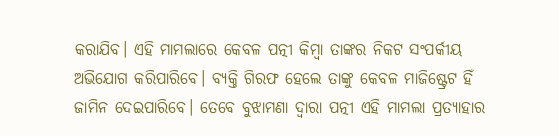କରାଯିବ। ଏହି ମାମଲାରେ କେବଳ ପତ୍ନୀ କିମ୍ବା ତାଙ୍କର ନିକଟ ସଂପର୍କୀୟ ଅଭିଯୋଗ କରିପାରିବେ। ବ୍ୟକ୍ତି ଗିରଫ ହେଲେ ତାଙ୍କୁ କେବଳ ମାଜିଷ୍ଟ୍ରେଟ ହିଁ ଜାମିନ ଦେଇପାରିବେ। ତେବେ ବୁଝାମଣା ଦ୍ବାରା ପତ୍ନୀ ଏହି ମାମଲା ପ୍ରତ୍ୟାହାର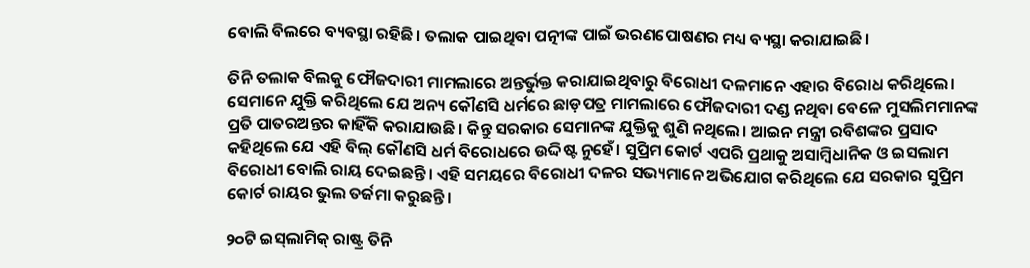ବୋଲି ବିଲରେ ବ୍ୟବସ୍ଥା ରହିଛି। ତଲାକ ପାଇଥିବା ପତ୍ନୀଙ୍କ ପାଇଁ ଭରଣପୋଷଣର ମଧ୍ୟ ବ୍ୟସ୍ଥା କରାଯାଇଛି।

ତିନି ତଲାକ ବିଲକୁ ଫୌଜଦାରୀ ମାମଲାରେ ଅନ୍ତର୍ଭୁକ୍ତ କରାଯାଇଥିବାରୁ ବିରୋଧୀ ଦଳମାନେ ଏହାର ବିରୋଧ କରିଥିଲେ। ସେମାନେ ଯୁକ୍ତି କରିଥିଲେ ଯେ ଅନ୍ୟ କୌଣସି ଧର୍ମରେ‌ ଛାଡ଼ପତ୍ର ମାମଲାରେ ଫୌଜଦାରୀ ଦଣ୍ଡ ନଥିବା ବେଳେ ମୁସଲିମମାନଙ୍କ ପ୍ରତି ପାତରଅନ୍ତର କାହିଁକି କରାଯାଉଛି। କିନ୍ତୁ ସରକାର ସେମାନଙ୍କ ଯୁକ୍ତିକୁ ଶୁଣି ନଥିଲେ। ଆଇନ ମନ୍ତ୍ରୀ ରବିଶଙ୍କର ପ୍ରସାଦ କହିଥିଲେ ଯେ ଏହି ବିଲ୍ କୌଣସି ଧର୍ମ ବିରୋଧରେ ଉଦ୍ଦିଷ୍ଟ ନୁହେଁ। ସୁପ୍ରିମ କୋର୍ଟ ଏପରି ପ୍ରଥାକୁ ଅସାମ୍ବିଧାନିକ ଓ ଇସଲାମ ବିରୋଧୀ ବୋଲି ରାୟ ଦେଇଛନ୍ତି। ଏହି ସମୟରେ ବିରୋଧୀ ଦଳର ସଭ୍ୟମାନେ ଅଭିଯୋଗ କରିଥିଲେ ଯେ ସରକାର ସୁପ୍ରିମ କୋର୍ଟ ରାୟର ଭୁଲ ତର୍ଜମା କରୁଛନ୍ତି।

୨୦ଟି ଇସ୍‌ଲାମିକ୍‌ ରାଷ୍ଟ୍ର ତିନି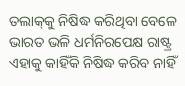ତଲାକ୍‌କୁ ନିଷିଦ୍ଧ କରିଥିବା ବେଳେ ଭାରତ ଭଳି ଧର୍ମନିରପେକ୍ଷ ରାଷ୍ଟ୍ର ଏହାକୁ କାହିଁକି ନିଷିଦ୍ଧ କରିବ ନାହିଁ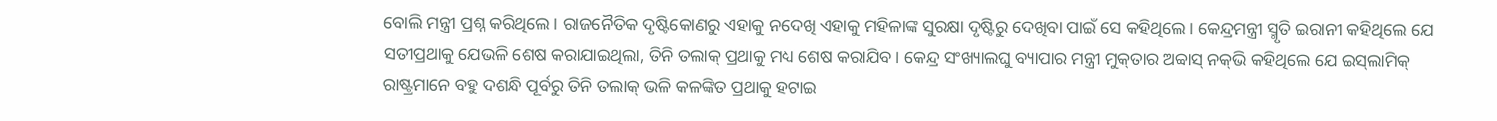ବୋଲି ମନ୍ତ୍ରୀ ପ୍ରଶ୍ନ କରିଥିଲେ। ରାଜନୈତିକ ଦୃଷ୍ଟିକୋଣରୁ ଏହାକୁ ନଦେଖି ଏହାକୁ ମହିଳାଙ୍କ ସୁରକ୍ଷା ଦୃଷ୍ଟିରୁ ଦେଖିବା ପାଇଁ ସେ କହିଥିଲେ। କେନ୍ଦ୍ରମନ୍ତ୍ରୀ ସ୍ମୃତି ଇରାନୀ କହିଥିଲେ ଯେ ସତୀପ୍ରଥାକୁ ଯେଭଳି ଶେଷ କରାଯାଇଥିଲା, ତିନି ତଲାକ୍‌ ପ୍ରଥାକୁ ମଧ୍ୟ ଶେଷ କରାଯିବ। କେନ୍ଦ୍ର ସଂଖ୍ୟାଲଘୁ ବ୍ୟାପାର ମନ୍ତ୍ରୀ ମୁକ୍‌ତାର ଅବ୍ବାସ୍‌ ନକ୍‌ଭି କହିଥିଲେ ଯେ ଇସ୍‌ଲାମିକ୍‌ ରାଷ୍ଟ୍ରମାନେ ବହୁ ଦଶନ୍ଧି ପୂର୍ବରୁ ତିନି ତଲାକ୍‌ ଭଳି କଳଙ୍କିତ ପ୍ରଥାକୁ ହଟାଇ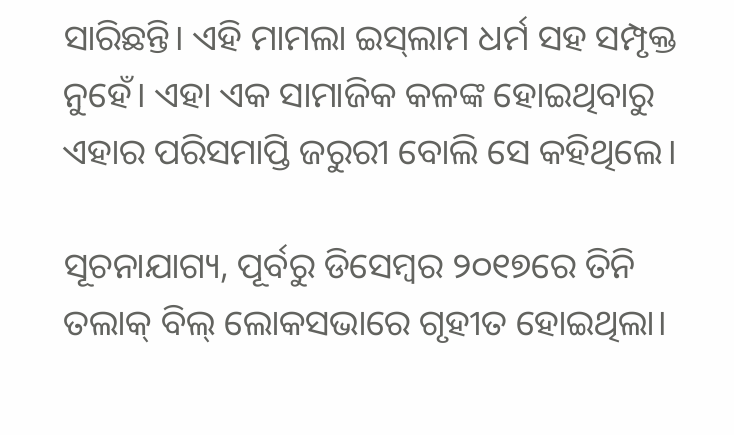ସାରିଛନ୍ତି। ଏହି ମାମଲା ଇସ୍‌ଲାମ ଧର୍ମ ସହ ସମ୍ପୃକ୍ତ ନୁହେଁ। ଏହା ଏକ ସାମାଜିକ କଳଙ୍କ ‌ହୋଇଥିବାରୁ ଏହାର ପରିସମାପ୍ତି ଜରୁରୀ ବୋଲି ସେ କହିଥିଲେ।

ସୂଚନାଯାଗ୍ୟ, ପୂର୍ବରୁ ଡିସେମ୍ବର ୨୦୧୭ରେ ତିନି ତଲାକ୍‌ ବିଲ୍‌ ଲୋକସଭାରେ ଗୃହୀତ ହୋଇଥିଲା।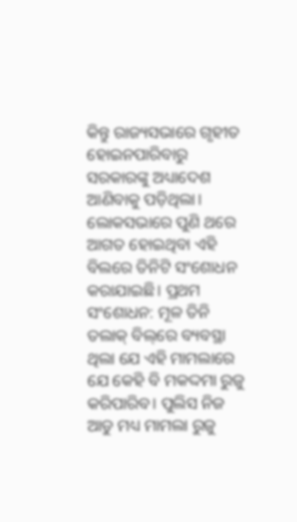କିନ୍ତୁ ରାଜ୍ୟସଭାରେ ଗୃହୀତ ହୋଇନପାରିବାରୁ ସରକାରଙ୍କୁ ଅଧ୍ୟାଦେଶ ଆଣିବାକୁ ପଡ଼ିଥିଲା। ଲୋକସଭା‌ରେ ପୁଣି ଥରେ ଆଗତ ହୋଇଥିବା ଏହି ବିଲରେ ତିନିଟି ସଂଶୋଧନ କରାଯାଇଛି। ପ୍ରଥମ ସଂଶୋଧନ: ମୂଳ ତିନି ତଲାକ୍‌ ବିଲ୍‌ରେ ବ୍ୟବସ୍ଥା ଥିଲା ଯେ ଏହି ମାମଲାରେ ଯେ କେହି ବି ମକଦ୍ଦମା ରୁଜୁ କରିପାରିବ। ପୁଲିସ ନିଜ ଆଡୁ ମଧ୍ୟ ମାମଲା ରୁଜୁ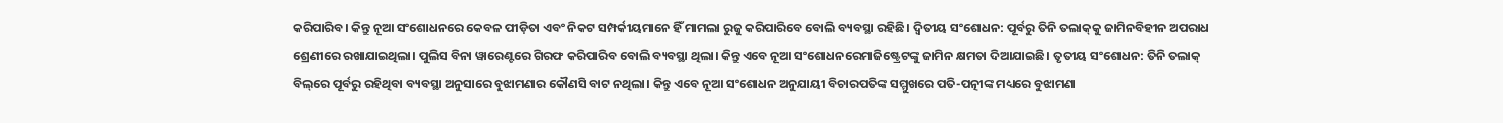କରିପାରିବ। କିନ୍ତୁ ନୂଆ ସଂଶୋଧନରେ କେବଳ ପୀଡ଼ିତା ଏବଂ ନିକଟ ସମ୍ପର୍କୀୟମାନେ ହିଁ ମାମଲା ରୁଜୁ କରିପାରିବେ ବୋଲି ବ୍ୟବସ୍ଥା ରହିଛି। ଦ୍ବିତୀୟ ସଂଶୋଧନ: ପୂର୍ବରୁ ତିନି ତଲାକ୍‌କୁ ଜାମିନବିହୀନ ଅପରାଧ ଶ୍ରେଣୀରେ ରଖାଯାଇଥିଲା। ପୁଲିସ ବିନା ୱାରେଣ୍ଟରେ ଗିରଫ କରିପାରିବ ବୋଲି ବ୍ୟବସ୍ଥା ଥିଲା। କିନ୍ତୁ ଏବେ ନୂଆ ସଂଶୋଧନରେମାଜିଷ୍ଟ୍ରେଟଙ୍କୁ ଜାମିନ କ୍ଷମତା ଦିଆଯାଇଛି। ତୃତୀୟ ସଂଶୋଧନ: ତିନି ତଲାକ୍‌ ବିଲ୍‌ରେ ପୂର୍ବରୁ ରହିଥିବା ବ୍ୟବସ୍ଥା ଅନୁସାରେ ବୁଝାମଣାର କୌଣସି ବାଟ ନଥିଲା। କିନ୍ତୁ ଏବେ ନୂଆ ସଂଶୋଧନ ଅନୁଯାୟୀ ବିଚାରପତିଙ୍କ ସମ୍ମୁଖରେ ପତି-ପତ୍ନୀଙ୍କ ମଧ୍ୟରେ ବୁଝାମଣା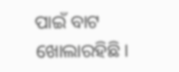ପାଇଁ ବାଟ ଖୋଲାରହିଛି।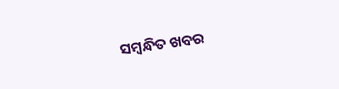ସମ୍ବନ୍ଧିତ ଖବର